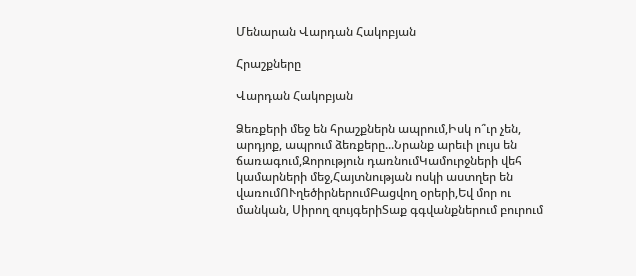Մենարան Վարդան Հակոբյան

Հրաշքները

Վարդան Հակոբյան

Ձեռքերի մեջ են հրաշքներն ապրում,Իսկ ո՞ւր չեն, արդյոք, ապրում ձեռքերը...Նրանք արեւի լույս են ճառագում,Զորություն դառնումԿամուրջների վեհ կամարների մեջ,Հայտնության ոսկի աստղեր են վառումՈՒղեծիրներումԲացվող օրերի,Եվ մոր ու մանկան, Սիրող զույգերիՏաք գգվանքներում բուրում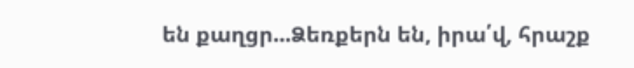են քաղցր...Ձեռքերն են, իրա՛վ, հրաշք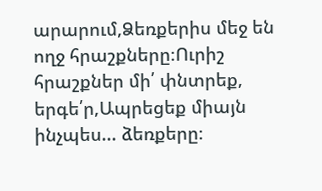արարում,Ձեռքերիս մեջ են ողջ հրաշքները։Ուրիշ հրաշքներ մի՛ փնտրեք, երգե՛ր,Ապրեցեք միայն ինչպես... ձեռքերը։